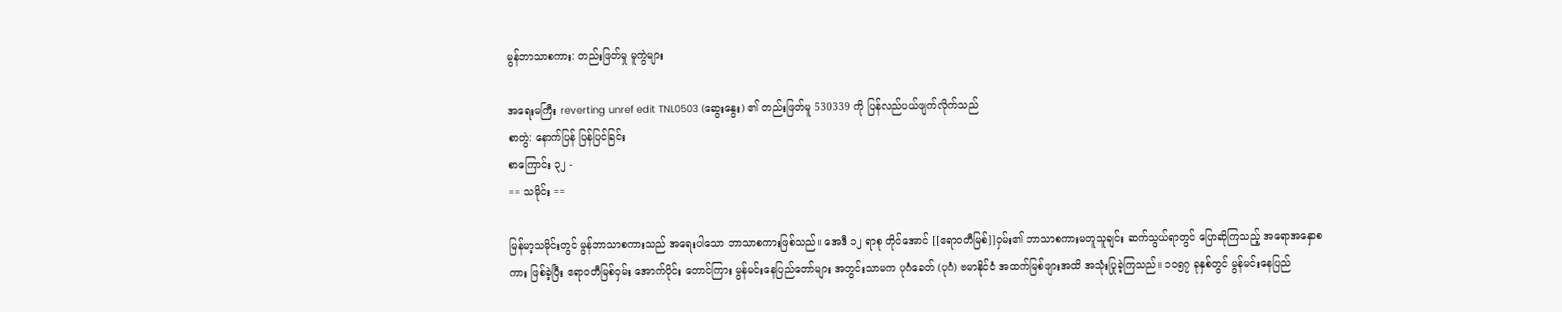မွန်ဘာသာစကား: တည်းဖြတ်မှု မူကွဲများ

အရေးမကြီး reverting unref edit TNL0503 (ဆွေးနွေး) ၏ တည်းဖြတ်မူ 530339 ကို ပြန်လည်ပယ်ဖျက်လိုက်သည်
စာတွဲ: နောက်ပြန် ပြန်ပြင်ခြင်း
စာကြောင်း ၃၂ -
== သမိုင်း ==

မြန်မာ့သမိုင်းတွင် မွန်ဘာသာစကားသည် အရေးပါသော ဘာသာစကားဖြစ်သည်။ အေဒီ ၁၂ ရာစု တိုင်အောင် [[ဧရာဝတီမြစ်]]ဝှမ်း၏ ဘာသာစကားမတူသူချင်း ဆက်သွယ်ရာတွင် ပြောဆိုကြသည့် အရောအနှောစကား ဖြစ်ခဲ့ပြီး ဧရာဝတီမြစ်ဝှမ်း အောက်ပိုင်း တောင်ကြား မွန်မင်းနေပြည်တော်များ အတွင်းသာမက ပုဂံခေတ် (ပုဂံ) ဗမာနိုင်ငံ အထက်မြစ်ဖျားအထိ အသုံးပြုခဲ့ကြသည်။ ၁၀၅၇ ခုနှစ်တွင် မွန်မင်းနေပြည်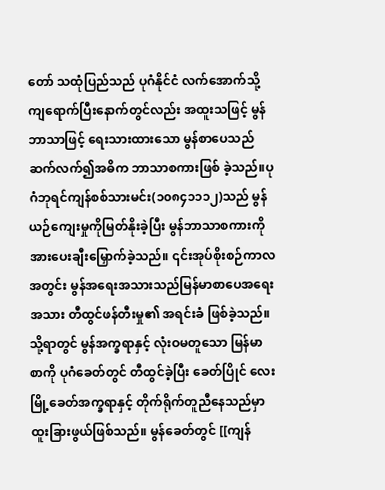တော် သထုံပြည်သည် ပုဂံနိုင်ငံ လက်အောက်သို့ ကျရောက်ပြီးနောက်တွင်လည်း အထူးသဖြင့် မွန်ဘာသာဖြင့် ရေးသားထားသော မွန်စာပေသည်ဆက်လက်၍အဓိက ဘာသာစကားဖြစ် ခဲ့သည်။ပုဂံဘုရင်ကျန်စစ်သားမင်း(၁၀၈၄၁၁၁၂)သည် မွန်ယဉ်ကျေးမှုကိုမြတ်နိုးခဲ့ပြီး မွန်ဘာသာစကားကိုအားပေးချီးမြှောက်ခဲ့သည်။ ၎င်းအုပ်စိုးစဉ်ကာလအတွင်း မွန်အရေးအသားသည်မြန်မာစာပေအရေး အသား တီထွင်ဖန်တီးမှု၏ အရင်းခံ ဖြစ်ခဲ့သည်။ သို့ရာတွင် မွန်အက္ခရာနှင့် လုံးဝမတူသော မြန်မာစာကို ပုဂံခေတ်တွင် တီထွင်ခဲ့ပြီး ခေတ်ပြိုင် လေးမြို့ခေတ်အက္ခရာနှင့် တိုက်ရိုက်တူညီနေသည်မှာ ထူးခြားဖွယ်ဖြစ်သည်။ မွန်ခေတ်တွင် [[ကျန်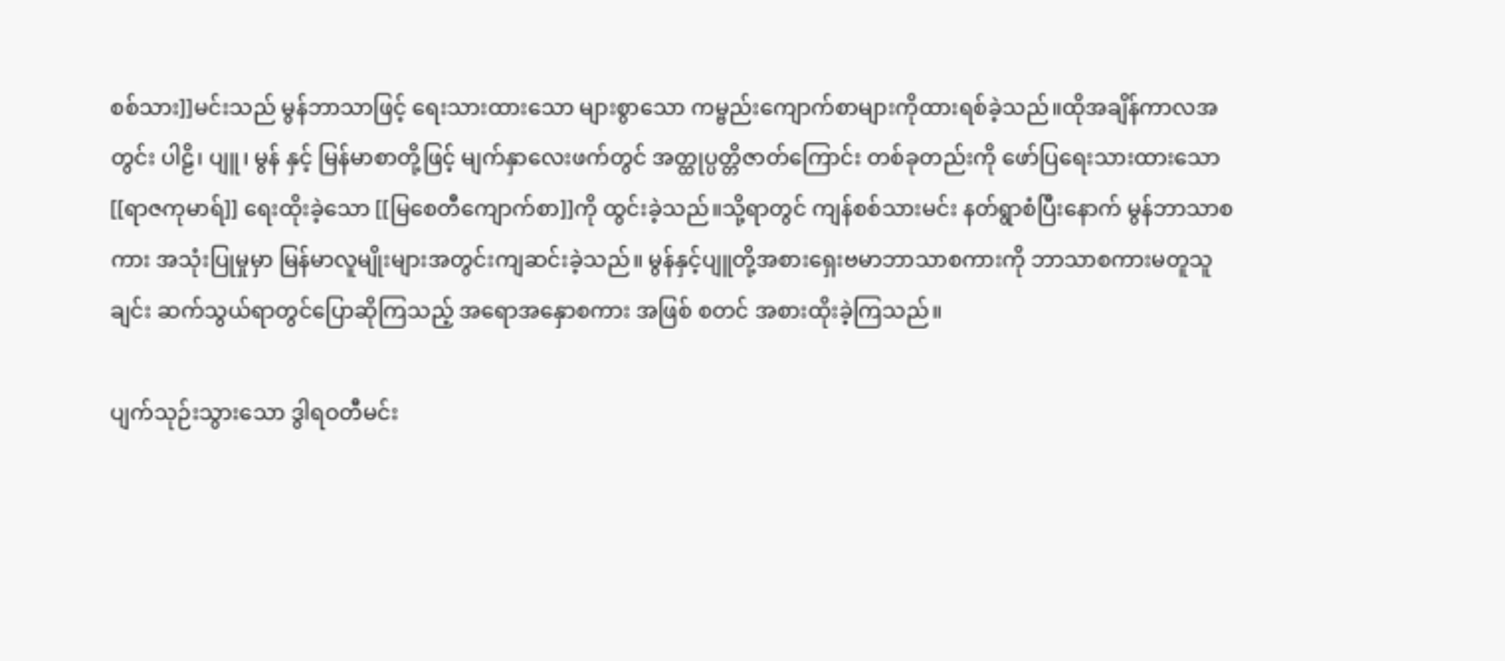စစ်သား]]မင်းသည် မွန်ဘာသာဖြင့် ရေးသားထားသော များစွာသော ကမ္ဗည်းကျောက်စာများကိုထားရစ်ခဲ့သည်။ထိုအချိန်ကာလအတွင်း ပါဠိ၊ ပျူ၊ မွန် နှင့် မြန်မာစာတို့ဖြင့် မျက်နှာလေးဖက်တွင် အတ္ထုပ္ပတ္တိဇာတ်ကြောင်း တစ်ခုတည်းကို ဖော်ပြရေးသားထားသော [[ရာဇကုမာရ်]] ရေးထိုးခဲ့သော [[မြစေတီကျောက်စာ]]ကို ထွင်းခဲ့သည်။သို့ရာတွင် ကျန်စစ်သားမင်း နတ်ရွာစံပြီးနောက် မွန်ဘာသာစကား အသုံးပြုမှုမှာ မြန်မာလူမျိုးများအတွင်းကျဆင်းခဲ့သည်။ မွန်နှင့်ပျူတို့အစားရှေးဗမာဘာသာစကားကို ဘာသာစကားမတူသူချင်း ဆက်သွယ်ရာတွင်ပြောဆိုကြသည့် အရောအနှောစကား အဖြစ် စတင် အစားထိုးခဲ့ကြသည်။

ပျက်သုဉ်းသွားသော ဒွါရဝတီမင်း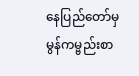နေပြည်တော်မှ မွန်ကမ္ဗည်းစာ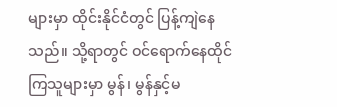များမှာ ထိုင်းနိုင်ငံတွင် ပြန့်ကျဲနေသည်။ သို့ရာတွင် ဝင်ရောက်နေထိုင်ကြသူများမှာ မွန်၊ မွန်နှင့်မ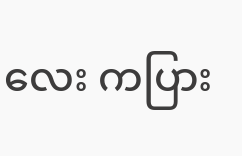လေး ကပြား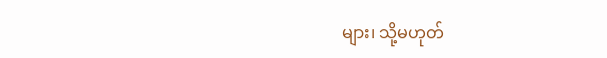များ၊ သို့မဟုတ်